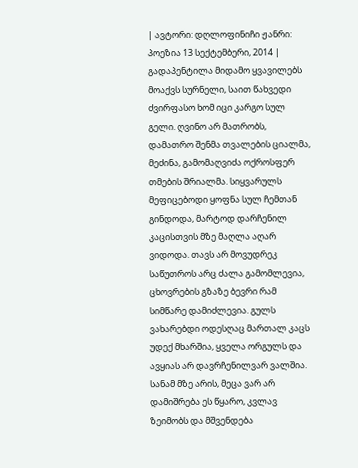| ავტორი: დღლოფინიჩი ჟანრი: პოეზია 13 სექტემბერი, 2014 |
გადაპენტილა მიდამო ყვავილებს მოაქვს სურნელი, საით წახვედი ძვირფასო ხომ იცი კარგო სულ გელი. ღვინო არ მათრობს, დამათრო შენმა თვალების ციალმა, მეძინა, გამომაღვიძა ოქროსფერ თმების შრიალმა. სიყვარულს მეფიცებოდი ყოფნა სულ ჩემთან გინდოდა, მარტოდ დარჩენილ კაცისთვის მზე მაღლა აღარ ვიდოდა. თავს არ მოვუდრეკ საწუთროს არც ძალა გამომლევია, ცხოვრების გზაზე ბევრი რამ სიმწარე დამიძლევია. გულს ვახარებდი ოდესღაც მართალ კაცს უდექ მხარშია, ყველა ორგულს და ავყიას არ დავრჩენილვარ ვალშია. სანამ მზე არის, მეცა ვარ არ დამიშრება ეს წყარო, კვლავ ზეიმობს და მშვენდება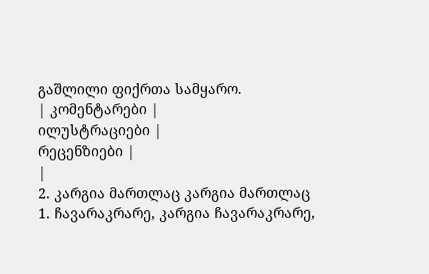გაშლილი ფიქრთა სამყარო.
| კომენტარები |
ილუსტრაციები |
რეცენზიები |
|
2. კარგია მართლაც კარგია მართლაც
1. ჩავარაკრარე, კარგია ჩავარაკრარე,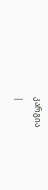კარგია
|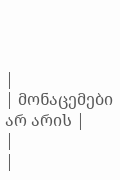|
| მონაცემები არ არის |
|
|